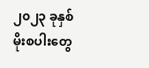၂၀၂၃ ခုနှစ် မိုးစပါးတွေ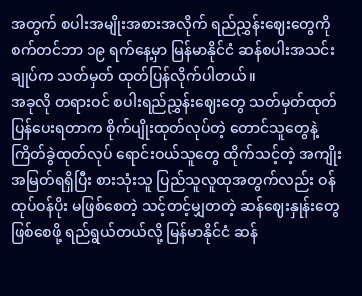အတွက် စပါးအမျိုးအစားအလိုက် ရည်ညွှန်းဈေးတွေကို စက်တင်ဘာ ၁၉ ရက်နေ့မှာ မြန်မာနိုင်ငံ ဆန်စပါးအသင်းချုပ်က သတ်မှတ် ထုတ်ပြန်လိုက်ပါတယ်။
အခုလို တရားဝင် စပါးရည်ညွှန်းဈေးတွေ သတ်မှတ်ထုတ်ပြန်ပေးရတာက စိုက်ပျိုးထုတ်လုပ်တဲ့ တောင်သူတွေနဲ့ ကြိတ်ခွဲထုတ်လုပ် ရောင်းဝယ်သူတွေ ထိုက်သင့်တဲ့ အကျိုးအမြတ်ရရှိပြီး စားသုံးသူ ပြည်သူလူထုအတွက်လည်း ဝန်ထုပ်ဝန်ပိုး မဖြစ်စေတဲ့ သင့်တင့်မျှတတဲ့ ဆန်ဈေးနှုန်းတွေ ဖြစ်စေဖို့ ရည်ရွယ်တယ်လို့ မြန်မာနိုင်ငံ ဆန်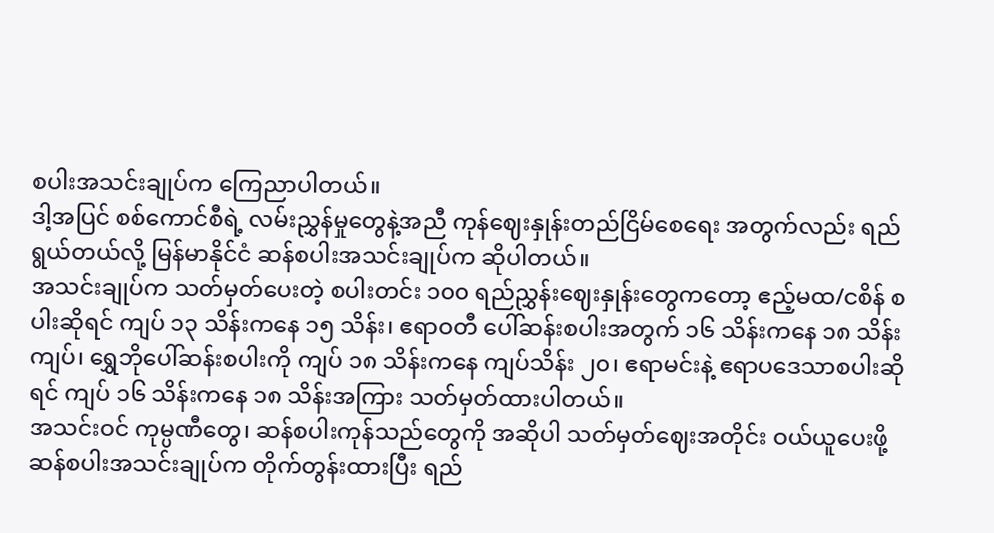စပါးအသင်းချုပ်က ကြေညာပါတယ်။
ဒါ့အပြင် စစ်ကောင်စီရဲ့ လမ်းညွှန်မှုတွေနဲ့အညီ ကုန်ဈေးနှုန်းတည်ငြိမ်စေရေး အတွက်လည်း ရည်ရွယ်တယ်လို့ မြန်မာနိုင်ငံ ဆန်စပါးအသင်းချုပ်က ဆိုပါတယ်။
အသင်းချုပ်က သတ်မှတ်ပေးတဲ့ စပါးတင်း ၁၀၀ ရည်ညွှန်းဈေးနှုန်းတွေကတော့ ဧည့်မထ/ငစိန် စပါးဆိုရင် ကျပ် ၁၃ သိန်းကနေ ၁၅ သိန်း၊ ဧရာဝတီ ပေါ်ဆန်းစပါးအတွက် ၁၆ သိန်းကနေ ၁၈ သိန်းကျပ်၊ ရွှေဘိုပေါ်ဆန်းစပါးကို ကျပ် ၁၈ သိန်းကနေ ကျပ်သိန်း ၂၀၊ ဧရာမင်းနဲ့ ဧရာပဒေသာစပါးဆိုရင် ကျပ် ၁၆ သိန်းကနေ ၁၈ သိန်းအကြား သတ်မှတ်ထားပါတယ်။
အသင်းဝင် ကုမ္ပဏီတွေ၊ ဆန်စပါးကုန်သည်တွေကို အဆိုပါ သတ်မှတ်ဈေးအတိုင်း ဝယ်ယူပေးဖို့ ဆန်စပါးအသင်းချုပ်က တိုက်တွန်းထားပြီး ရည်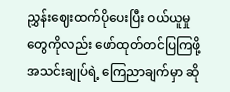ညွှန်းဈေးထက်ပိုပေးပြီး ဝယ်ယူမှုတွေကိုလည်း ဖော်ထုတ်တင်ပြကြဖို့ အသင်းချုပ်ရဲ့ ကြေညာချက်မှာ ဆို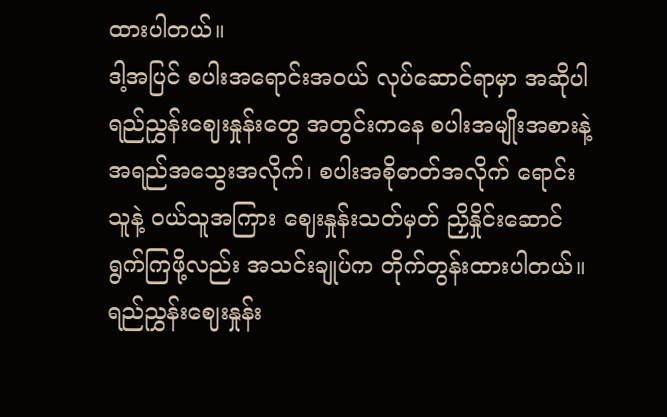ထားပါတယ်။
ဒါ့အပြင် စပါးအရောင်းအဝယ် လုပ်ဆောင်ရာမှာ အဆိုပါ ရည်ညွှန်းဈေးနှုန်းတွေ အတွင်းကနေ စပါးအမျိုးအစားနဲ့ အရည်အသွေးအလိုက်၊ စပါးအစိုဓာတ်အလိုက် ရောင်းသူနဲ့ ဝယ်သူအကြား ဈေးနှုန်းသတ်မှတ် ညှိနှိုင်းဆောင်ရွက်ကြဖို့လည်း အသင်းချုပ်က တိုက်တွန်းထားပါတယ်။
ရည်ညွှန်းဈေးနှုန်း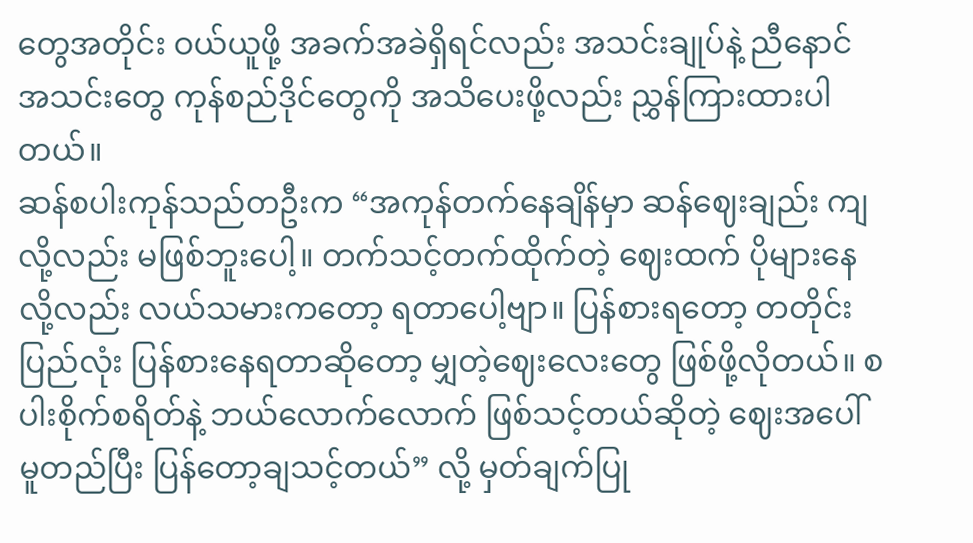တွေအတိုင်း ဝယ်ယူဖို့ အခက်အခဲရှိရင်လည်း အသင်းချုပ်နဲ့ ညီနောင်အသင်းတွေ ကုန်စည်ဒိုင်တွေကို အသိပေးဖို့လည်း ညွှန်ကြားထားပါတယ်။
ဆန်စပါးကုန်သည်တဦးက “အကုန်တက်နေချိန်မှာ ဆန်ဈေးချည်း ကျလို့လည်း မဖြစ်ဘူးပေါ့။ တက်သင့်တက်ထိုက်တဲ့ ဈေးထက် ပိုများနေလို့လည်း လယ်သမားကတော့ ရတာပေါ့ဗျာ။ ပြန်စားရတော့ တတိုင်းပြည်လုံး ပြန်စားနေရတာဆိုတော့ မျှတဲ့ဈေးလေးတွေ ဖြစ်ဖို့လိုတယ်။ စပါးစိုက်စရိတ်နဲ့ ဘယ်လောက်လောက် ဖြစ်သင့်တယ်ဆိုတဲ့ ဈေးအပေါ် မူတည်ပြီး ပြန်တော့ချသင့်တယ်” လို့ မှတ်ချက်ပြု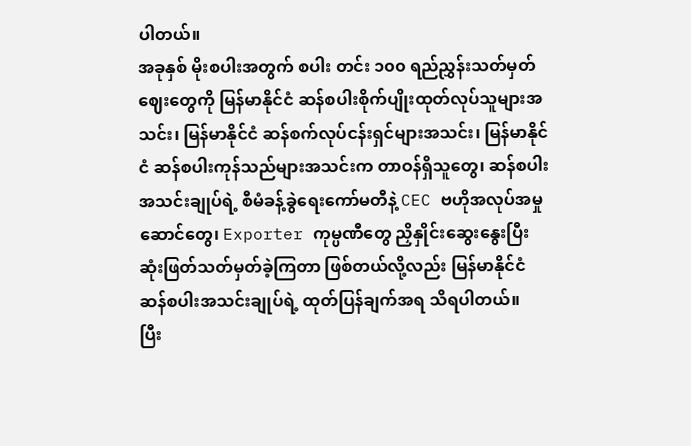ပါတယ်။
အခုနှစ် မိုးစပါးအတွက် စပါး တင်း ၁၀၀ ရည်ညွှန်းသတ်မှတ်ဈေးတွေကို မြန်မာနိုင်ငံ ဆန်စပါးစိုက်ပျိုးထုတ်လုပ်သူများအသင်း၊ မြန်မာနိုင်ငံ ဆန်စက်လုပ်ငန်းရှင်များအသင်း၊ မြန်မာနိုင်ငံ ဆန်စပါးကုန်သည်များအသင်းက တာဝန်ရှိသူတွေ၊ ဆန်စပါးအသင်းချုပ်ရဲ့ စီမံခန့်ခွဲရေးကော်မတီနဲ့ CEC ဗဟိုအလုပ်အမှုဆောင်တွေ၊ Exporter ကုမ္ပဏီတွေ ညှိနှိုင်းဆွေးနွေးပြီး ဆုံးဖြတ်သတ်မှတ်ခဲ့ကြတာ ဖြစ်တယ်လို့လည်း မြန်မာနိုင်ငံ ဆန်စပါးအသင်းချုပ်ရဲ့ ထုတ်ပြန်ချက်အရ သိရပါတယ်။
ပြီး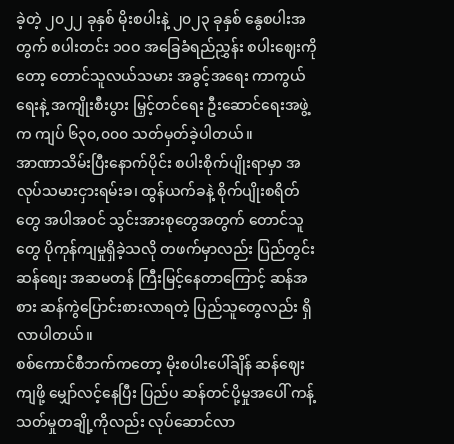ခဲ့တဲ့ ၂၀၂၂ ခုနှစ် မိုးစပါးနဲ့ ၂၀၂၃ ခုနှစ် နွေစပါးအတွက် စပါးတင်း ၁ဝဝ အခြေခံရည်ညွှန်း စပါးဈေးကိုတော့ တောင်သူလယ်သမား အခွင့်အရေး ကာကွယ်ရေးနဲ့ အကျိုးစီးပွား မြှင့်တင်ရေး ဦးဆောင်ရေးအဖွဲ့က ကျပ် ၆၃၀,၀၀၀ သတ်မှတ်ခဲ့ပါတယ်။
အာဏာသိမ်းပြီးနောက်ပိုင်း စပါးစိုက်ပျိုးရာမှာ အလုပ်သမားငှားရမ်းခ၊ ထွန်ယက်ခနဲ့ စိုက်ပျိုးစရိတ်တွေ အပါအဝင် သွင်းအားစုတွေအတွက် တောင်သူတွေ ပိုကုန်ကျမှုရှိခဲ့သလို တဖက်မှာလည်း ပြည်တွင်းဆန်စျေး အဆမတန် ကြီးမြင့်နေတာကြောင့် ဆန်အစား ဆန်ကွဲပြောင်းစားလာရတဲ့ ပြည်သူတွေလည်း ရှိလာပါတယ်။
စစ်ကောင်စီဘက်ကတော့ မိုးစပါးပေါ်ချိန် ဆန်ဈေးကျဖို့ မျှော်လင့်နေပြီး ပြည်ပ ဆန်တင်ပို့မှုအပေါ် ကန့်သတ်မှုတချို့ကိုလည်း လုပ်ဆောင်လာ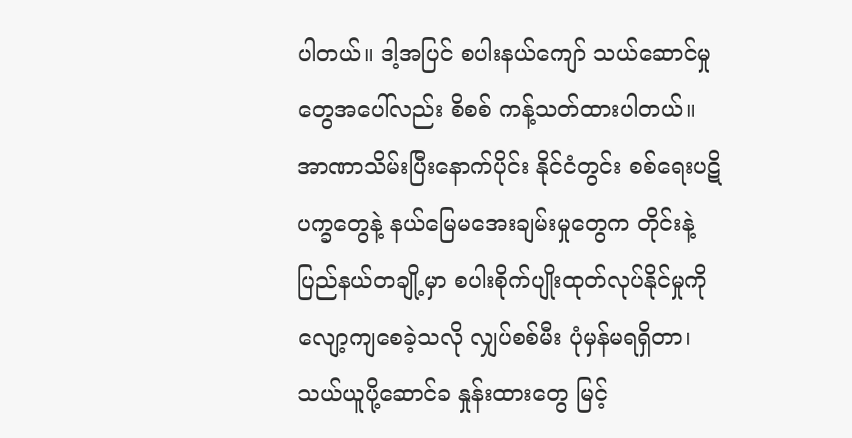ပါတယ်။ ဒါ့အပြင် စပါးနယ်ကျော် သယ်ဆောင်မှုတွေအပေါ်လည်း စိစစ် ကန့်သတ်ထားပါတယ်။
အာဏာသိမ်းပြီးနောက်ပိုင်း နိုင်ငံတွင်း စစ်ရေးပဋိပက္ခတွေနဲ့ နယ်မြေမအေးချမ်းမှုတွေက တိုင်းနဲ့ ပြည်နယ်တချို့မှာ စပါးစိုက်ပျိုးထုတ်လုပ်နိုင်မှုကို လျော့ကျစေခဲ့သလို လျှပ်စစ်မီး ပုံမှန်မရရှိတာ၊ သယ်ယူပို့ဆောင်ခ နှုန်းထားတွေ မြင့်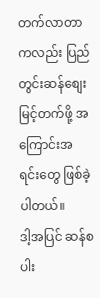တက်လာတာကလည်း ပြည်တွင်းဆန်စျေး မြင့်တက်ဖို့ အကြောင်းအရင်းတွေ ဖြစ်ခဲ့ပါတယ်။
ဒါ့အပြင် ဆန်စပါး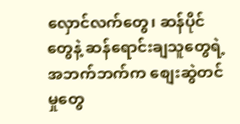လှောင်လက်တွေ၊ ဆန်ပိုင်တွေနဲ့ ဆန်ရောင်းချသူတွေရဲ့ အဘက်ဘက်က စျေးဆွဲတင်မှုတွေ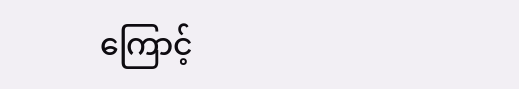ကြောင့်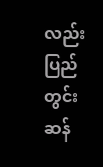လည်း ပြည်တွင်းဆန်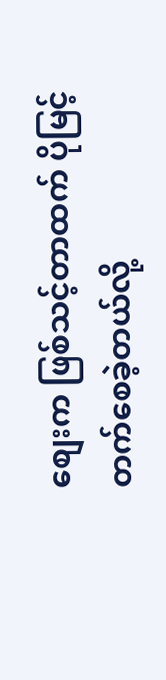စျေးက ဖြစ်သင့်တာထက် ပိုမြင့်တက်စေခဲ့တယ်လို့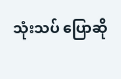သုံးသပ် ပြောဆို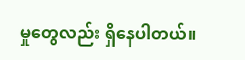မှုတွေလည်း ရှိနေပါတယ်။